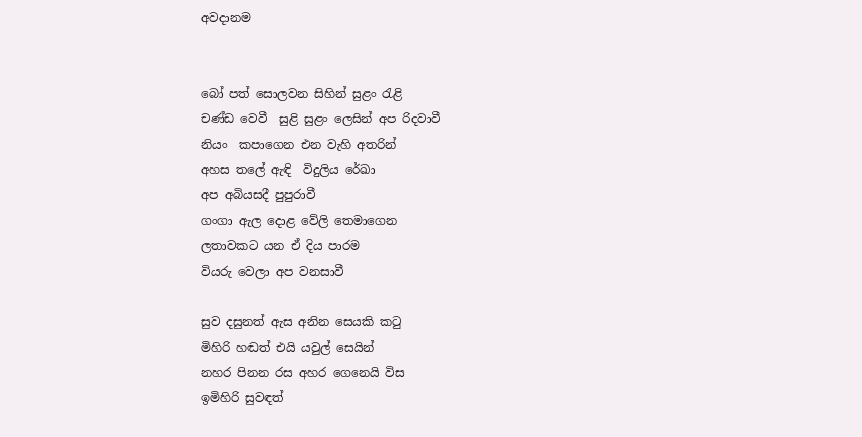අවදානම


බෝ පත් සොලවන සිහින් සුළං රැළි
චණ්ඩ වෙවී  සුළි සුළං ලෙසින් අප රිදවාවී
නියං  කපාගෙන එන වැහි අතරින්
අහස තලේ ඇඳි  විදුලිය රේඛා
අප අබියසදී පුපුරාවී
ගංගා ඇල දොළ වේලි තෙමාගෙන
ලතාවකට යන ඒ දිය පාරම
වියරු වෙලා අප වනසාවී

සුව දසුනත් ඇස අනින සෙයකි කටු
මිහිරි හඬත් එයි යවුල් සෙයින්
නහර පිනන රස අහර ගෙනෙයි විස
ඉමිහිරි සුවඳත්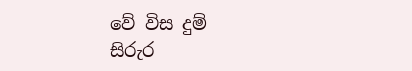වේ විස දුම්
සිරුර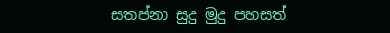සතප්නා සුදු මුදු පහසත්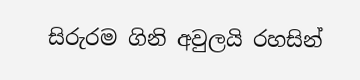සිරුරම ගිනි අවුලයි රහසින්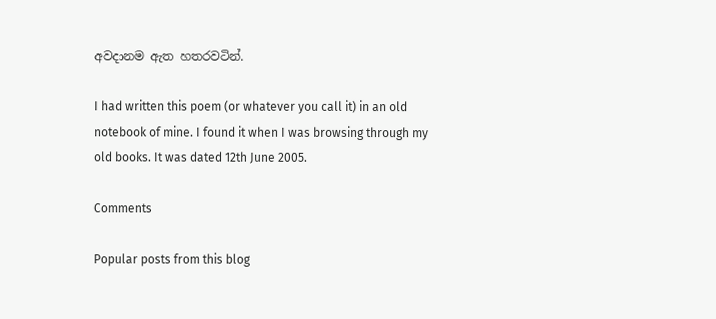අවදානම ඇත හතරවටින්.

I had written this poem (or whatever you call it) in an old notebook of mine. I found it when I was browsing through my old books. It was dated 12th June 2005.

Comments

Popular posts from this blog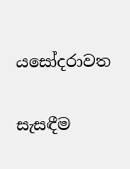යසෝදරාවත

සැසඳීම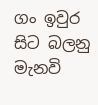ගං ඉවුර සිට බලනු මැනවි